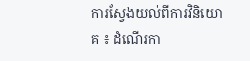ការស្វែងយល់ពីការវិនិយោគ ៖ ដំណើរកា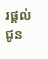រផ្តល់ជូន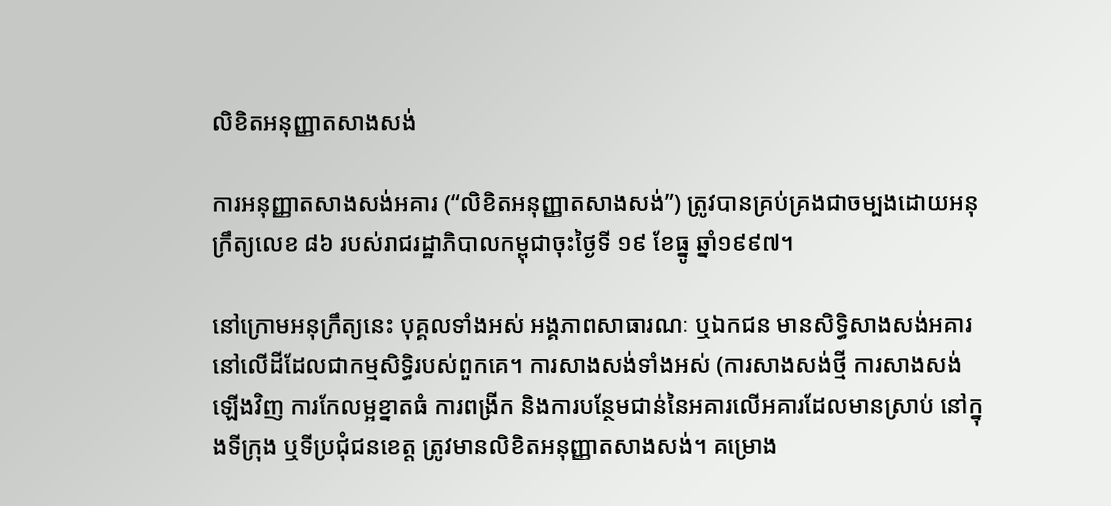លិខិតអនុញ្ញាតសាងសង់

ការអនុញ្ញាតសាងសង់អគារ (“លិខិតអនុញ្ញាតសាងសង់”) ត្រូវបានគ្រប់គ្រងជាចម្បងដោយអនុក្រឹត្យលេខ ៨៦ របស់រាជរដ្ឋាភិបាលកម្ពុជាចុះថ្ងៃទី ១៩ ខែធ្នូ ឆ្នាំ១៩៩៧។

នៅក្រោមអនុក្រឹត្យនេះ បុគ្គលទាំងអស់ អង្គភាពសាធារណៈ ឬឯកជន មានសិទ្ធិសាងសង់អគារនៅលើដីដែលជាកម្មសិទ្ធិរបស់ពួកគេ។ ការសាងសង់ទាំងអស់ (ការសាងសង់ថ្មី ការសាងសង់ឡើងវិញ ការកែលម្អខ្នាតធំ ការពង្រីក និងការបន្ថែមជាន់នៃអគារលើអគារដែលមានស្រាប់ នៅក្នុងទីក្រុង ឬទីប្រជុំជនខេត្ត ត្រូវមានលិខិតអនុញ្ញាតសាងសង់។ គម្រោង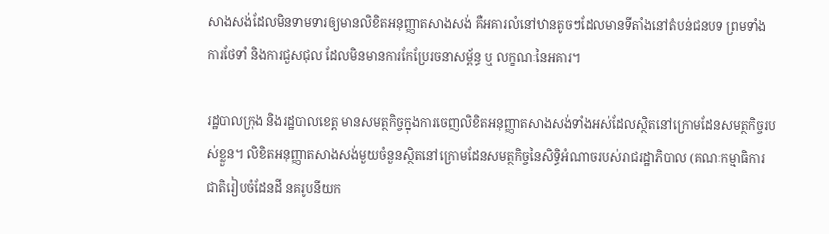សាងសង់ដែលមិនទាមទារឲ្យមានលិខិតអនុញ្ញាតសាងសង់ គឺអគារលំនៅឋានតូចៗដែលមានទីតាំងនៅតំបន់ជនបទ ព្រមទាំងការថែទាំ និងការជួសជុល ដែលមិនមានការកែប្រែរចនាសម្ព័ន្ធ ឬ លក្ខណៈនៃអគារ។

រដ្ឋបាលក្រុង និងរដ្ឋបាលខេត្ត មានសមត្ថកិច្ចក្នុងការចេញលិខិតអនុញ្ញាតសាងសង់ទាំងអស់ដែលស្ថិតនៅក្រោមដែនសមត្ថកិច្ចរបស់ខ្លួន។ លិខិតអនុញ្ញាតសាងសង់មួយចំនួនស្ថិតនៅក្រោមដែនសមត្ថកិច្ចនៃសិទ្ធិអំណាចរបស់រាជរដ្ឋាភិបាល (គណៈកម្មាធិការជាតិរៀបចំដែនដី នគរូបនីយក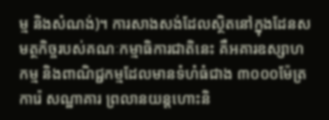ម្ម និងសំណង់)។ ការសាងសង់ដែលស្ថិតនៅក្នុងដែនសមត្ថកិច្ចរបស់គណៈកម្មាធិការជាតិនេះ គឺអគារឧស្សាហកម្ម និងពាណិជ្ជកម្មដែលមានទំហំធំជាង ៣០០០ម៉ែត្រការ៉េ សណ្ឋាគារ ព្រលានយន្តហោះនិ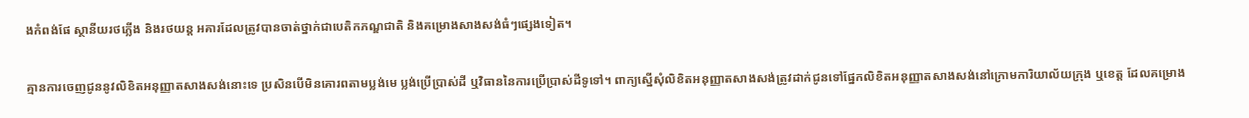ងកំពង់ផែ ស្ថានីយរថភ្លើង និងរថយន្ត អគារដែលត្រូវបានចាត់ថ្នាក់ជាបេតិកភណ្ឌជាតិ និងគម្រោងសាងសង់ធំៗផ្សេងទៀត។

គ្មានការចេញជូននូវលិខិតអនុញ្ញាតសាងសង់នោះទេ ប្រសិនបើមិនគោរពតាមប្លង់មេ ប្លង់ប្រើប្រាស់ដី ឬវិធាននៃការប្រើប្រាស់ដីទូទៅ។ ពាក្យស្នើសុំលិខិតអនុញ្ញាតសាងសង់ត្រូវដាក់ជូនទៅផ្នែកលិខិតអនុញ្ញាតសាងសង់នៅក្រោមការិយាល័យក្រុង ឬខេត្ត ដែលគម្រោង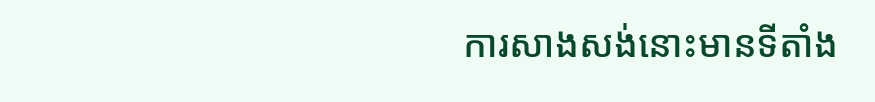ការសាងសង់នោះមានទីតាំង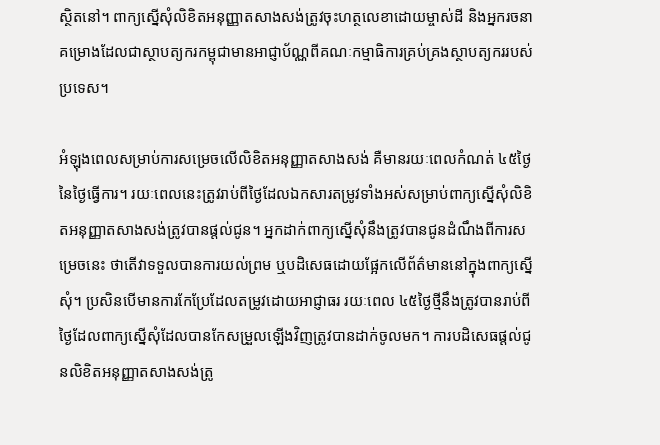ស្ថិតនៅ។ ពាក្យស្នើសុំលិខិតអនុញ្ញាតសាងសង់ត្រូវចុះហត្ថលេខាដោយម្ចាស់ដី និងអ្នករចនាគម្រោងដែលជាស្ថាបត្យករកម្ពុជាមានអាជ្ញាប័ណ្ណពីគណៈកម្មាធិការគ្រប់គ្រងស្ថាបត្យកររបស់ប្រទេស។

អំឡុងពេលសម្រាប់ការសម្រេចលើលិខិតអនុញ្ញាតសាងសង់ គឺមានរយៈពេលកំណត់ ៤៥ថ្ងៃនៃថ្ងៃធ្វើការ។ រយៈពេលនេះត្រូវរាប់ពីថ្ងៃដែលឯកសារតម្រូវទាំងអស់សម្រាប់ពាក្យស្នើសុំលិខិតអនុញ្ញាតសាងសង់ត្រូវបានផ្តល់ជូន។ អ្នកដាក់ពាក្យស្នើសុំនឹងត្រូវបានជូនដំណឹងពីការសម្រេចនេះ ថាតើវាទទួលបានការយល់ព្រម ឬបដិសេធដោយផ្អែកលើព័ត៌មាននៅក្នុងពាក្យស្នើសុំ។ ប្រសិនបើមានការកែប្រែដែលតម្រូវដោយអាជ្ញាធរ រយៈពេល ៤៥ថ្ងៃថ្មីនឹងត្រូវបានរាប់ពីថ្ងៃដែលពាក្យស្នើសុំដែលបានកែសម្រួលឡើងវិញត្រូវបានដាក់ចូលមក។ ការបដិសេធផ្តល់ជូនលិខិតអនុញ្ញាតសាងសង់ត្រូ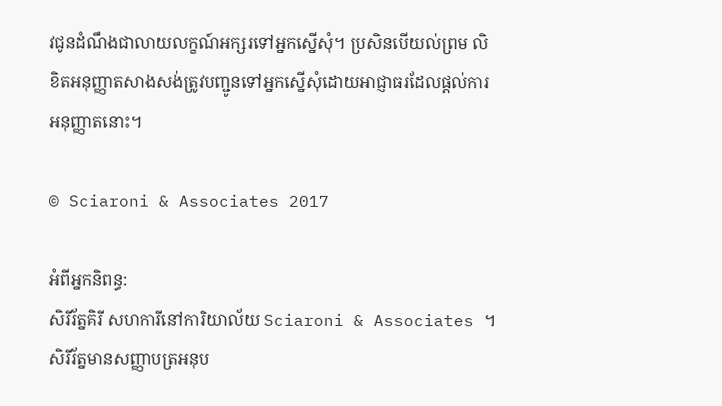វជូនដំណឹងជាលាយលក្ខណ៍អក្សរទៅអ្នកស្នើសុំ។ ប្រសិនបើយល់ព្រម លិខិតអនុញ្ញាតសាងសង់ត្រូវបញ្ជូនទៅអ្នកស្នើសុំដោយអាជ្ញាធរដែលផ្តល់ការអនុញ្ញាតនោះ។

© Sciaroni & Associates 2017

អំពីអ្នកនិពន្ធ:
សិរីរ័ត្នគិរី សហការីនៅការិយាល័យ Sciaroni & Associates ។ សិរីរ័ត្នមានសញ្ញាបត្រអនុប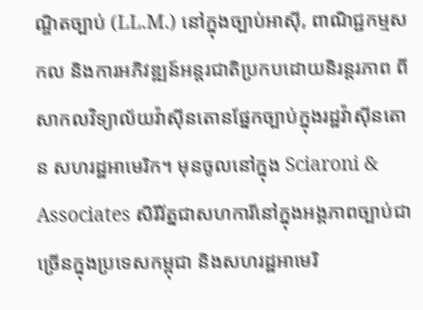ណ្ឌិតច្បាប់ (LL.M.) នៅក្នុងច្បាប់អាស៊ី, ពាណិជ្ជកម្មសកល និងការអភិវឌ្ឍន៍អន្តរជាតិប្រកបដោយនិរន្តរភាព ពីសាកលវិទ្យាល័យវ៉ាស៊ីនតោនផ្នែកច្បាប់ក្នុងរដ្ឋវ៉ាស៊ីនតោន សហរដ្ឋអាមេរិក។ មុនចូលនៅក្នុង Sciaroni & Associates សិរីរ័ត្នជាសហការីនៅក្នុងអង្គភាពច្បាប់ជាច្រើនក្នុងប្រទេសកម្ពុជា និងសហរដ្ឋអាមេរិ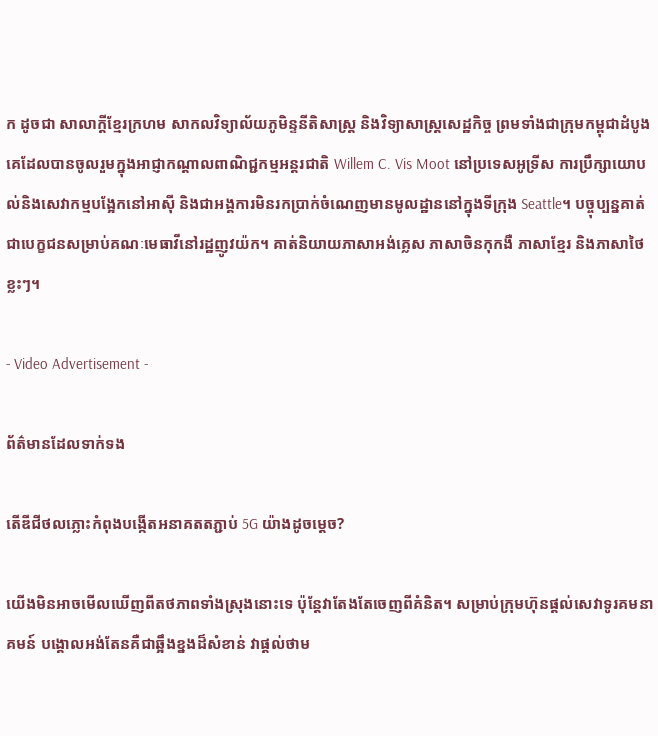ក ដូចជា សាលាក្តីខ្មែរក្រហម សាកលវិទ្យាល័យភូមិន្ទនីតិសាស្ត្រ និងវិទ្យាសាស្ត្រសេដ្ឋកិច្ច ព្រមទាំងជាក្រុមកម្ពុជាដំបូងគេដែលបានចូលរួមក្នុងអាជ្ញាកណ្តាលពាណិជ្ជកម្មអន្តរជាតិ Willem C. Vis Moot នៅប្រទេសអូទ្រីស ការប្រឹក្សាយោបល់និងសេវាកម្មបង្អែកនៅអាស៊ី និងជាអង្គការមិនរកប្រាក់ចំណេញមានមូលដ្ឋាននៅក្នុងទីក្រុង Seattle។ បច្ចុប្បន្នគាត់ជាបេក្ខជនសម្រាប់គណៈមេធាវីនៅរដ្ឋញូវយ៉ក។ គាត់និយាយភាសាអង់គ្លេស ភាសាចិនកុកងឺ ភាសាខ្មែរ និងភាសាថៃខ្លះៗ។

- Video Advertisement -

ព័ត៌មានដែលទាក់ទង

តើឌីជីថលភ្លោះកំពុងបង្កើតអនាគតតភ្ជាប់ 5G យ៉ាងដូចម្តេច?

យើងមិនអាចមើលឃើញពីតថភាពទាំងស្រុងនោះទេ ប៉ុន្តែវាតែងតែចេញពីគំនិត។ សម្រាប់ក្រុមហ៊ុនផ្តល់សេវាទូរគមនាគមន៍ បង្គោលអង់តែនគឺជាឆ្អឹងខ្នងដ៏សំខាន់ វាផ្តល់ថាម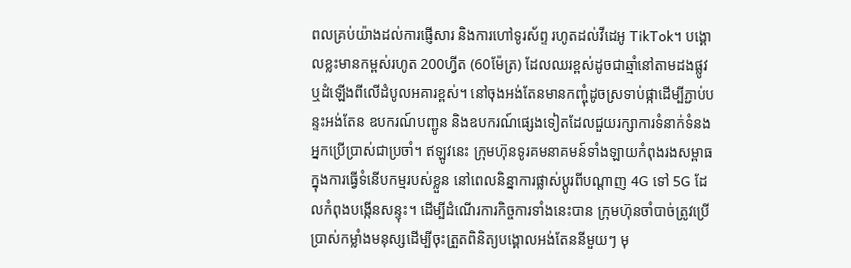ពលគ្រប់យ៉ាងដល់ការផ្ញើសារ និងការហៅទូរស័ព្ទ រហូតដល់វីដេអូ TikTok។ បង្គោលខ្លះមានកម្ពស់រហូត 200ហ្វីត (60ម៉ែត្រ) ដែលឈរខ្ពស់ដូចជាឆ្មាំនៅតាមដងផ្លូវ ឬដំឡើងពីលើដំបូលអគារខ្ពស់។ នៅចុងអង់តែនមានកញ្ចុំដូចស្រទាប់ផ្កាដើម្បីភ្ជាប់បន្ទះអង់តែន ឧបករណ៍បញ្ជូន និងឧបករណ៍ផ្សេងទៀតដែលជួយរក្សាការទំនាក់ទំនងអ្នកប្រើប្រាស់ជាប្រចាំ។ ឥឡូវនេះ ក្រុមហ៊ុនទូរគមនាគមន៍ទាំងឡាយកំពុងរងសម្ពាធក្នុងការធ្វើទំនើបកម្មរបស់ខ្លួន នៅពេលនិន្នាការផ្លាស់ប្តូរពីបណ្តាញ 4G ទៅ 5G ដែលកំពុងបង្កើនសន្ទុះ។ ដើម្បីដំណើរការកិច្ចការទាំងនេះបាន ក្រុមហ៊ុនចាំបាច់ត្រូវប្រើប្រាស់កម្លាំងមនុស្សដើម្បីចុះត្រួតពិនិត្យបង្គោលអង់តែននីមួយៗ មុ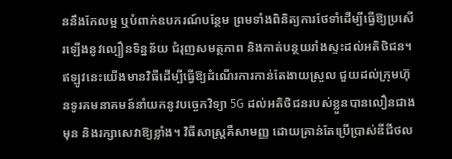ននឹងកែលម្អ ឬបំពាក់ឧបករណ៍បន្ថែម ព្រមទាំងពិនិត្យការថែទាំដើម្បីធ្វើឱ្យប្រសើរឡើងនូវល្បឿនទិន្នន័យ ជំរុញសមត្ថភាព និងកាត់បន្ថយរាំងស្ទះដល់អតិថិជន។ ឥឡូវនេះយើងមានវិធីដើម្បីធ្វើឱ្យដំណើរការកាន់តែងាយស្រួល ជួយដល់ក្រុមហ៊ុនទូរគមនាគមន៍នាំយកនូវបច្ចេកវិទ្យា 5G ដល់អតិថិជនរបស់ខ្លួនបានលឿនជាងមុន និងរក្សាសេវាឱ្យខ្លាំង។ វិធីសាស្រ្តគឺសាមញ្ញ ដោយគ្រាន់តែប្រើប្រាស់ឌីជីថល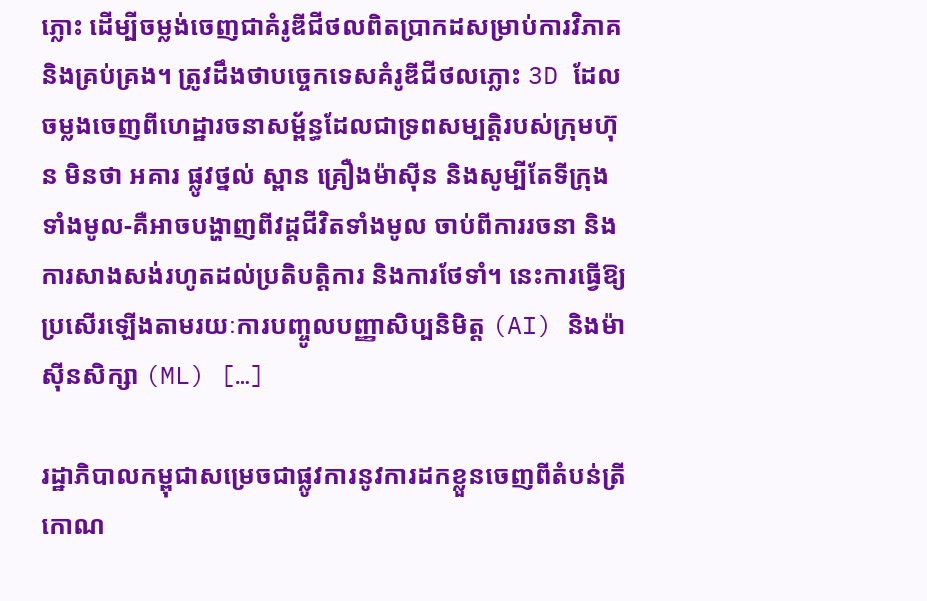ភ្លោះ ដើម្បីចម្លង់ចេញជាគំរូឌីជីថលពិតប្រាកដសម្រាប់ការវិភាគ និងគ្រប់គ្រង។ ត្រូវដឹងថាបច្ចេកទេសគំរូឌីជីថលភ្លោះ 3D ដែលចម្លងចេញពីហេដ្ឋារចនាសម្ព័ន្ធដែលជាទ្រពសម្បត្តិរបស់ក្រុមហ៊ុន មិនថា អគារ ផ្លូវថ្នល់ ស្ពាន គ្រឿងម៉ាស៊ីន និងសូម្បីតែទីក្រុងទាំងមូល-គឺអាចបង្ហាញពីវដ្តជីវិតទាំងមូល ចាប់ពីការរចនា និងការសាងសង់រហូតដល់ប្រតិបត្តិការ និងការថែទាំ។ នេះការធ្វើឱ្យប្រសើរឡើងតាមរយៈការបញ្ចូលបញ្ញាសិប្បនិមិត្ត (AI) និងម៉ាស៊ីនសិក្សា (ML) […]

រដ្ឋាភិបាលកម្ពុជាសម្រេចជាផ្លូវការនូវការដកខ្លួនចេញពីតំបន់ត្រីកោណ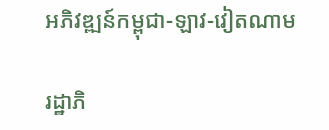អភិវឌ្ឍន៍កម្ពុជា-ឡាវ-វៀតណាម

រដ្ឋាភិ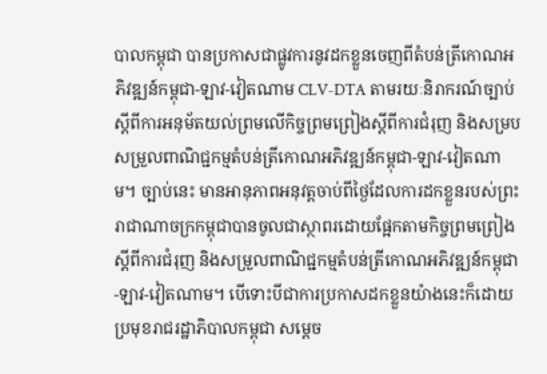បាលកម្ពុជា បានប្រកាសជាផ្លូវការនូវដកខ្លួនចេញពីតំបន់ត្រីកោណអភិវឌ្ឍន៍កម្ពុជា-ឡាវ-វៀតណាម CLV-DTA តាមរយៈនិរាករណ៍ច្បាប់ស្តីពីការអនុម័តយល់ព្រមលើកិច្ចព្រមព្រៀងស្តីពីការជំរុញ និងសម្របសម្រួលពាណិជ្ជកម្មតំបន់ត្រីកោណអភិវឌ្ឍន៍កម្ពុជា-ឡាវ-វៀតណាម។ ច្បាប់នេះ មានអានុភាពអនុវត្តចាប់ពីថ្ងៃដែលការដកខ្លួនរបស់ព្រះរាជាណាចក្រកម្ពុជាបានចូលជាស្ថាពរដោយផ្អែកតាមកិច្ចព្រមព្រៀងស្តីពីការជំរុញ និងសម្រួលពាណិជ្ជកម្មតំបន់ត្រីកោណអភិវឌ្ឍន៍កម្ពុជា-ឡាវ-វៀតណាម។ បើទោះបីជាការប្រកាសដកខ្លួនយ៉ាងនេះក៏ដោយ ប្រមុខរាជរដ្ឋាភិបាលកម្ពុជា សម្តេច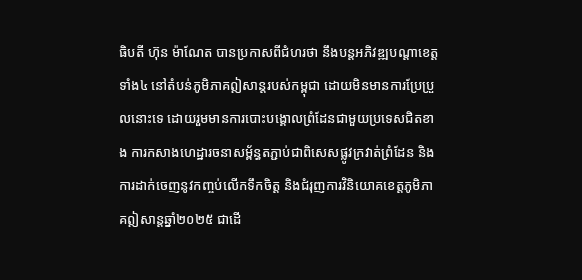ធិបតី ហ៊ុន ម៉ាណែត បានប្រកាសពីជំហរថា នឹងបន្តអភិវឌ្ឍបណ្តាខេត្តទាំង៤ នៅតំបន់ភូមិភាគឦសាន្តរបស់កម្ពុជា ដោយមិនមានការប្រែប្រួលនោះទេ ដោយរួមមានការបោះបង្គោលព្រំដែនជាមួយប្រទេសជិតខាង ការកសាងហេដ្ឋារចនាសម្ព័ន្ធតភ្ជាប់ជាពិសេសផ្លូវក្រវាត់ព្រំដែន និងការដាក់ចេញនូវកញ្ចប់លើកទឹកចិត្ត និងជំរុញការវិនិយោគខេត្តភូមិភាគឦសាន្តឆ្នាំ២០២៥ ជាដើ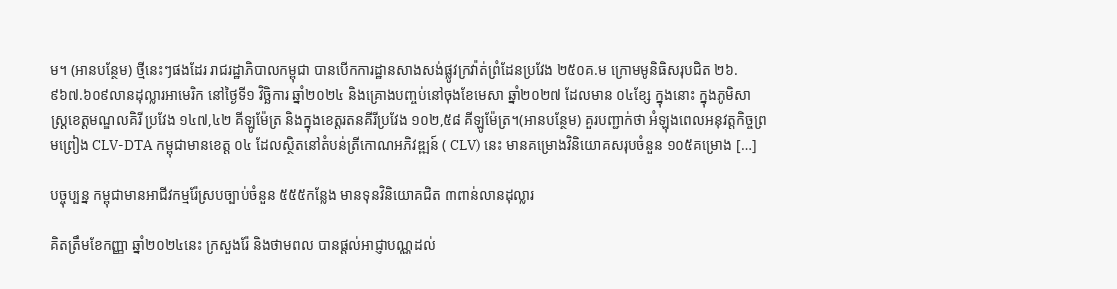ម។ (អានបន្ថែម) ថ្មីនេះៗផងដែរ រាជរដ្ឋាភិបាលកម្ពុជា បានបើកការដ្ឋានសាងសង់ផ្លូវក្រវ៉ាត់ព្រំដែនប្រវែង ២៥០គ.ម ក្រោមមូនិធិសរុបជិត ២៦.៩៦៧.៦០៩លានដុល្លារអាមេរិក នៅថ្ងៃទី១ វិច្ឆិការ ឆ្នាំ២០២៤ និងគ្រោងបញ្ចប់នៅចុងខែមេសា ឆ្នាំ២០២៧ ដែលមាន ០៤ខ្សែ ក្នុងនោះ ក្នុងភូមិសាស្ត្រខេត្តមណ្ឌលគិរី ប្រវែង ១៤៧,៤២ គីឡូម៉ែត្រ និងក្នុងខេត្តរតនគីរីប្រវែង ១០២,៥៨ គីឡូម៉ែត្រ។(អានបន្ថែម) គួរបញ្ជាក់ថា អំឡុងពេលអនុវត្តកិច្ចព្រមព្រៀង CLV-DTA កម្ពុជាមានខេត្ត ០៤ ដែលស្ថិតនៅតំបន់ត្រីកោណអភិវឌ្ឍន៍ ( CLV) នេះ មានគម្រោងវិនិយោគសរុបចំនួន ១០៥គម្រោង […]

បច្ចុប្បន្ន កម្ពុជាមានអាជីវកម្មរ៉ែស្របច្បាប់ចំនួន ៥៥៥កន្លែង មានទុនវិនិយោគជិត ៣ពាន់លានដុល្លារ

គិតត្រឹមខែកញ្ញា ឆ្នាំ២០២៤នេះ ក្រសួងរ៉ែ និងថាមពល បានផ្តល់អាជ្ញាបណ្ណដល់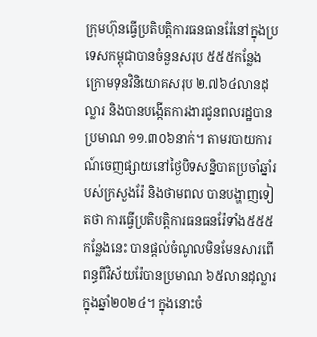ក្រុមហ៊ុនធ្វើប្រតិបត្តិការធនធានរ៉ែនៅក្នុងប្រទេសកម្ពុជាបានចំនួនសរុប ៥៥៥កន្លែង ក្រោមទុនវិនិយោគសរុប ២.៧៦៤លានដុល្លារ និងបានបង្កើតការងារជូនពលរដ្ឋបានប្រមាណ ១១.៣០៦នាក់។ តាមរបាយការណ៍ចេញផ្សាយនៅថ្ងៃបិទសន្និបាតប្រចាំឆ្នាំរបស់ក្រសួងរ៉ែ និងថាមពល បានបង្ហាញទៀតថា ការធ្វើប្រតិបត្តិការធនធនរ៉ែទាំង៥៥៥កន្លែងនេះ បានផ្តល់ចំណូលមិនមែនសារពើពន្ធពីវិស័យរ៉ែបានប្រមាណ ៦៥លានដុល្លារ ក្នុងឆ្នាំ២០២៤។ ក្នុងនោះចំ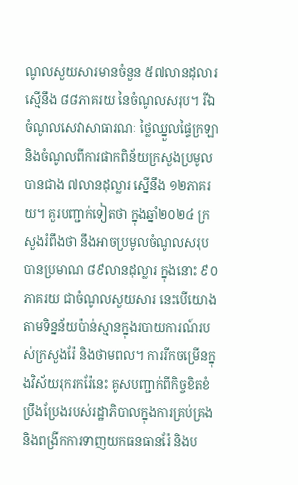ណូលសួយសារមានចំនួន ៥៧លានដុលារ ស្មើនឹង ៨៨ភាគរយ នៃចំណូលសរុប។ រីឯចំណូលសេវាសាធារណៈ ថ្លៃឈ្នួលផ្ទៃក្រឡា និងចំណូលពីការផាកពិន័យក្រសួងប្រមូលបានជាង ៧លានដុល្លារ ស្នើនឹង ១២ភាគរយ។ គួរបញ្ជាក់ទៀតថា ក្នុងឆ្នាំ២០២៤ ក្រសួងរំពឹងថា នឹងអាចប្រមូលចំណូលសរុបបានប្រមាណ ៨៩លានដុល្លារ ក្នុងនោះ ៩០ភាគរយ ជាចំណូលសួយសារ នេះបើយោងតាមទិន្នន័យប៉ាន់ស្មានក្នុងរបាយការណ៍របស់ក្រសួងរ៉ែ និងថាមពល។ ការរីកចម្រើនក្នុងវិស័យរុករករ៉ែនេះ គូសបញ្ជាក់ពីកិច្ចខិតខំប្រឹងប្រែងរបស់រដ្ឋាភិបាលក្នុងការគ្រប់គ្រង និងពង្រីកការទាញយកធនធានរ៉ែ និងប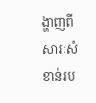ង្ហាញពីសារៈសំខាន់រប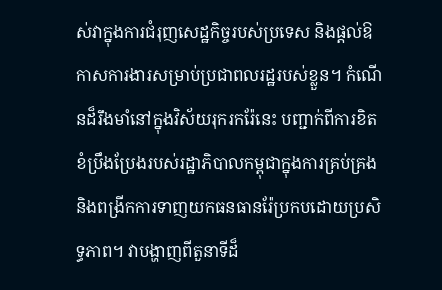ស់វាក្នុងការជំរុញសេដ្ឋកិច្ចរបស់ប្រទេស និងផ្តល់ឱកាសការងារសម្រាប់ប្រជាពលរដ្ឋរបស់ខ្លួន។ កំណើនដ៏រឹងមាំនៅក្នុងវិស័យរុករករ៉ែនេះ បញ្ជាក់ពីការខិតខំប្រឹងប្រែងរបស់រដ្ឋាភិបាលកម្ពុជាក្នុងការគ្រប់គ្រង និងពង្រីកការទាញយកធនធានរ៉ែប្រកបដោយប្រសិទ្ធភាព។ វាបង្ហាញពីតួនាទីដ៏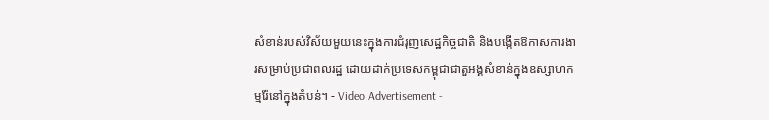សំខាន់របស់វិស័យមួយនេះក្នុងការជំរុញសេដ្ឋកិច្ចជាតិ និងបង្កើតឱកាសការងារសម្រាប់ប្រជាពលរដ្ឋ ដោយដាក់ប្រទេសកម្ពុជាជាតួអង្គសំខាន់ក្នុងឧស្សាហកម្មរ៉ែនៅក្នុងតំបន់។ - Video Advertisement -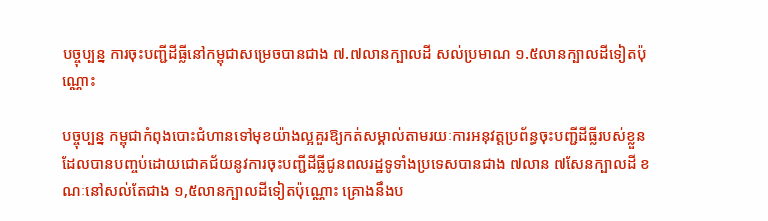បច្ចុប្បន្ន ការចុះបញ្ជីដីធ្លីនៅកម្ពុជាសម្រេចបានជាង ៧.៧លានក្បាលដី សល់ប្រមាណ ១.៥លានក្បាលដីទៀតប៉ុណ្ណោះ

បច្ចុប្បន្ន កម្ពុជាកំពុងបោះជំហានទៅមុខយ៉ាងល្អគួរឱ្យកត់សម្គាល់តាមរយៈការអនុវត្តប្រព័ន្ធចុះបញ្ជីដីធ្លីរបស់ខ្លួន ដែលបានបញ្ចប់ដោយជោគជ័យនូវការចុះបញ្ជីដីធ្លីជូនពលរដ្ឋទូទាំងប្រទេសបានជាង ៧លាន ៧សែនក្បាលដី ខណៈនៅសល់តែជាង ១,៥លានក្បាលដីទៀតប៉ុណ្ណោះ គ្រោងនឹងប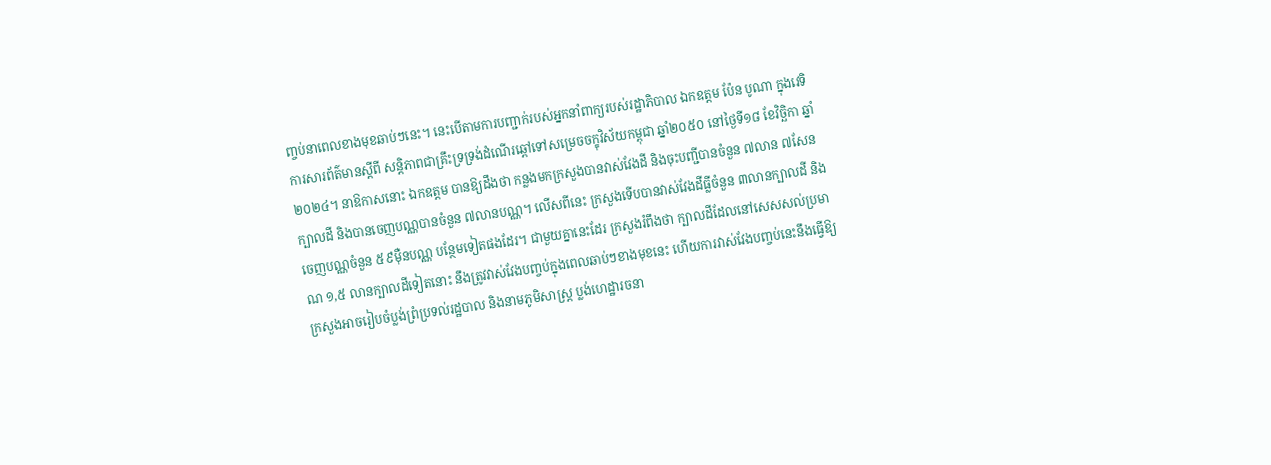ញ្ចប់នាពេលខាងមុខឆាប់ៗនេះ។ នេះបើតាមការបញ្ជាក់របស់អ្នកនាំពាក្យរបស់រដ្ឋាភិបាល ឯកឧត្តម ប៉ែន បូណា ក្នុងវេទិការសារព័ត៌មានស្តីពី សន្តិភាពជាគ្រឹះទ្រទ្រង់ដំណើរឆ្ពៅទៅសម្រេចចក្ខុវិស័យកម្ពុជា ឆ្នាំ២០៥០ នៅថ្ងៃទី១៨ ខែវិច្ឆិកា ឆ្នាំ២០២៤។ នាឱកាសនោះ ឯកឧត្តម បានឱ្យដឹងថា កន្លងមកក្រសួងបានវាស់វែងដី និងចុះបញ្ជីបានចំនួន ៧លាន ៧សែនក្បាលដី និងបានចេញបណ្ណបានចំនួន ៧លានបណ្ណ។ លើសពីនេះ ក្រសួងទើបបានវាស់វែងដីធ្លីចំនួន ៣លានក្បាលដី និងចេញបណ្ណចំនួន ៥៩ម៉ឺនបណ្ណ បន្ថែមទៀតផងដែរ។ ជាមួយគ្នានេះដែរ ក្រសួងរំពឹងថា ក្បាលដីដែលនៅសេសសល់ប្រមាណ ១,៥ លានក្បាលដីទៀតនោះ នឹងត្រូវវាស់វែងបញ្ចប់ក្នុងពេលឆាប់ៗខាងមុខនេះ ហើយការវាស់វែងបញ្ចប់នេះនឹងធ្វើឱ្យក្រសួងអាចរៀបចំប្លង់ព្រំប្រទល់រដ្ឋបាល និងនាមភូមិសាស្ត្រ ប្លង់ហេដ្ឋារចនា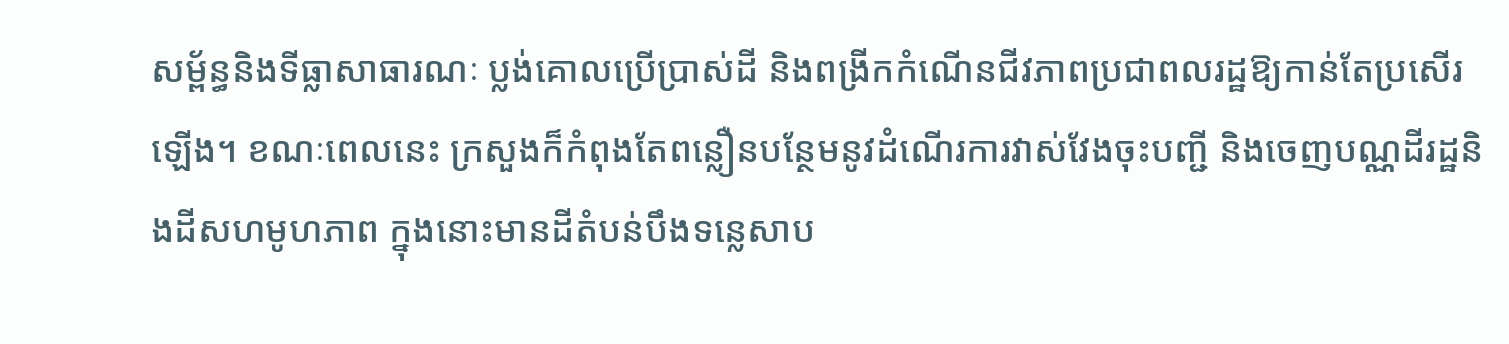សម្ព័ន្ធនិងទីធ្លាសាធារណៈ ប្លង់គោលប្រើប្រាស់ដី និងពង្រីកកំណើនជីវភាពប្រជាពលរដ្ឋឱ្យកាន់តែប្រសើរឡើង។ ខណៈពេលនេះ ក្រសួងក៏កំពុងតែពន្លឿនបន្ថែមនូវដំណើរការវាស់វែងចុះបញ្ជី និងចេញបណ្ណដីរដ្ឋនិងដីសហមូហភាព ក្នុងនោះមានដីតំបន់បឹងទន្លេសាប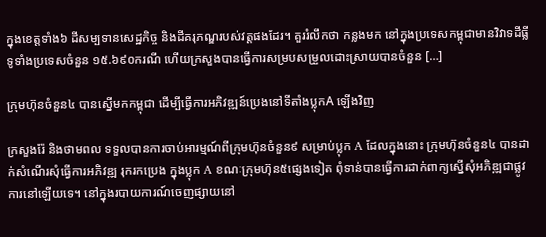ក្នុងខេត្តទាំង៦ ដីសម្បទានសេដ្ឋកិច្ច និងដីគរុភណ្ឌរបស់វត្តផងដែរ។ គួររំលឹកថា កន្លងមក នៅក្នុងប្រទេសកម្ពុជាមានវិវាទដីធ្លីទូទាំងប្រទេសចំនួន ១៥.៦៩០ករណី ហើយក្រសួងបានធ្វើការសម្របសម្រួលដោះស្រាយបានចំនួន […]

ក្រុមហ៊ុនចំនួន៤ បានស្នើមកកម្ពុជា ដើម្បីធ្វើការអភិវឌ្ឍន៍ប្រេងនៅទីតាំងប្លុកA ឡើងវិញ

ក្រសួងរ៉ែ និងថាមពល ទទួលបានការចាប់អារម្មណ៍ពីក្រុមហ៊ុនចំនួន៩ សម្រាប់ប្លុក A ដែលក្នុងនោះ ក្រុមហ៊ុនចំនួន៤ បានដាក់សំណើរសុំធ្វើការអភិវឌ្ឍ រុករកប្រេង ក្នុងប្លុក A ខណៈក្រុមហ៊ុន៥ផ្សេងទៀត ពុំទាន់បានធ្វើការដាក់ពាក្យស្នើសុំអភិឌ្ឍជាផ្លូវការនៅឡើយទេ។ នៅក្នុងរបាយការណ៍ចេញផ្សាយនៅ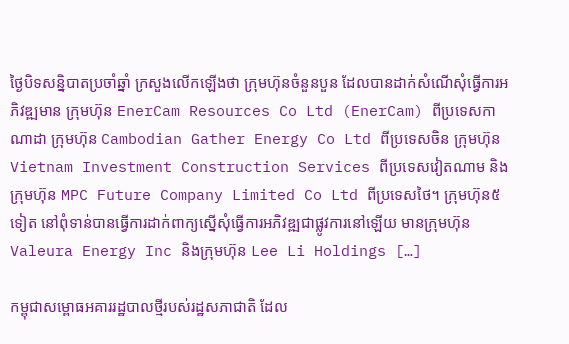ថ្ងៃបិទសន្និបាតប្រចាំឆ្នាំ ក្រសួងលើកឡើងថា ក្រុមហ៊ុនចំនួនបួន ដែលបានដាក់សំណើសុំធ្វើការអភិវឌ្ឍមាន ក្រុមហ៊ុន EnerCam Resources Co Ltd (EnerCam) ពីប្រទេសកាណាដា ក្រុមហ៊ុន Cambodian Gather Energy Co Ltd ពីប្រទេសចិន ក្រុមហ៊ុន Vietnam Investment Construction Services ពីប្រទេសវៀតណាម និងក្រុមហ៊ុន MPC Future Company Limited Co Ltd ពីប្រទេសថៃ។ ក្រុមហ៊ុន៥ទៀត នៅពុំទាន់បានធ្វើការដាក់ពាក្យស្នើសុំធ្វើការអភិវឌ្ឍជាផ្លូវការនៅឡើយ មានក្រុមហ៊ុន Valeura Energy Inc និងក្រុមហ៊ុន Lee Li Holdings […]

កម្ពុជាសម្ពោធអគាររដ្ឋបាលថ្មីរបស់រដ្ឋសភាជាតិ ដែល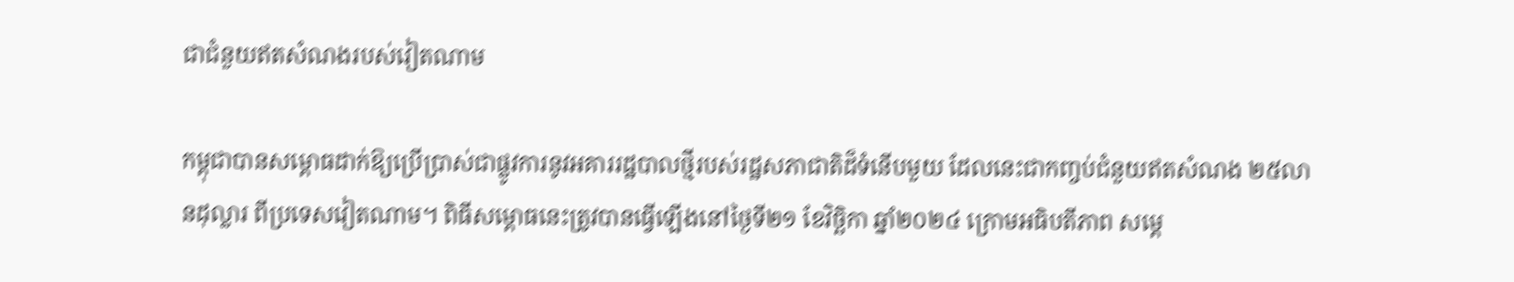ជាជំនួយឥតសំណងរបស់វៀតណាម

កម្ពុជាបានសម្ពោធដាក់ឱ្យប្រើប្រាស់ជាផ្លូវការនូវអគាររដ្ឋបាលថ្មីរបស់រដ្ឋសភាជាតិដ៏ទំនើបមួយ ដែលនេះជាកញ្ចប់ជំនួយឥតសំណង ២៥លានដុល្លារ ពីប្រទេសវៀតណាម។ ពិធីសម្ពោធនេះត្រូវបានធ្វើឡើងនៅថ្ងៃទី២១ ខែវិច្ឆិកា ឆ្នាំ២០២៤ ក្រោមអធិបតីភាព សម្តេ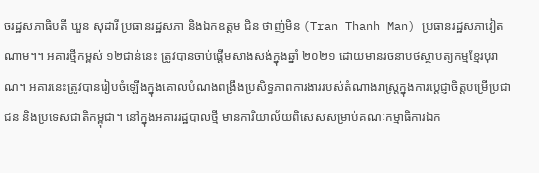ចរដ្ឋសភាធិបតី ឃួន សុដារី ប្រធានរដ្ឋសភា និងឯកឧត្តម ជិន ថាញ់មិន (Tran Thanh Man) ប្រធានរដ្ឋសភាវៀតណាម។។ អគារថ្មីកម្ពស់ ១២ជាន់នេះ ត្រូវបានចាប់ផ្តើមសាងសង់ក្នុងឆ្នាំ ២០២១ ដោយមានរចនាបថស្ថាបត្យកម្មខ្មែរបុរាណ។ អគារនេះត្រូវបានរៀបចំឡើងក្នុងគោលបំណងពង្រឹងប្រសិទ្ធភាពការងាររបស់តំណាងរាស្រ្តក្នុងការប្តេជ្ញាចិត្តបម្រើប្រជាជន និងប្រទេសជាតិកម្ពុជា។ នៅក្នុងអគាររដ្ឋបាលថ្មី មានការិយាល័យពិសេសសម្រាប់គណៈកម្មាធិការឯក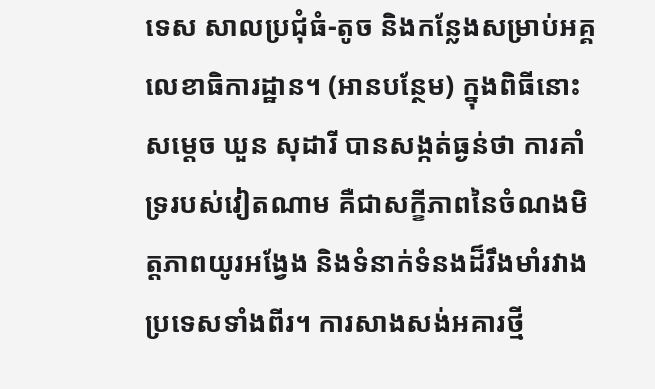ទេស សាលប្រជុំធំ-តូច និងកន្លែងសម្រាប់អគ្គលេខាធិការដ្ឋាន។ (អានបន្ថែម) ក្នុងពិធីនោះ សម្តេច ឃួន សុដារី បានសង្កត់ធ្ងន់ថា ការគាំទ្ររបស់វៀតណាម គឺជាសក្ខីភាពនៃចំណងមិត្តភាពយូរអង្វែង និងទំនាក់ទំនងដ៏រឹងមាំរវាងប្រទេសទាំងពីរ។ ការសាងសង់អគារថ្មី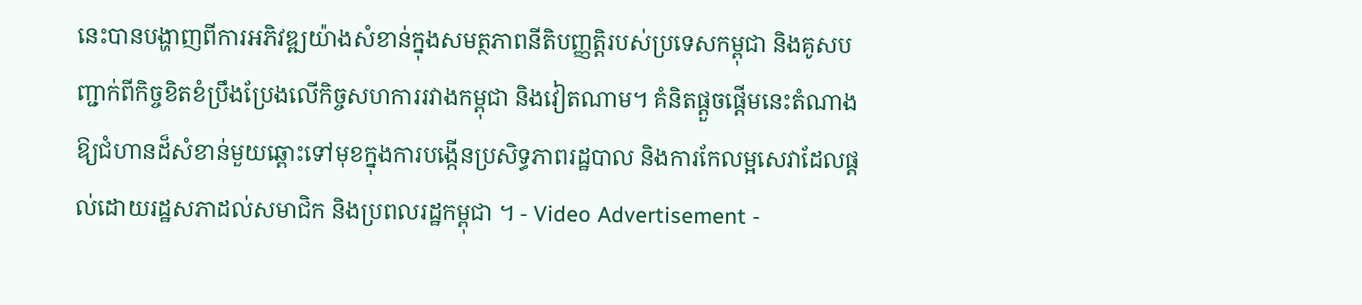នេះបានបង្ហាញពីការអភិវឌ្ឍយ៉ាងសំខាន់ក្នុងសមត្ថភាពនីតិបញ្ញត្តិរបស់ប្រទេសកម្ពុជា និងគូសបញ្ជាក់ពីកិច្ចខិតខំប្រឹងប្រែងលើកិច្ចសហការរវាងកម្ពុជា និងវៀតណាម។ គំនិតផ្តួចផ្តើមនេះតំណាងឱ្យជំហានដ៏សំខាន់មួយឆ្ពោះទៅមុខក្នុងការបង្កើនប្រសិទ្ធភាពរដ្ឋបាល និងការកែលម្អសេវាដែលផ្តល់ដោយរដ្ឋសភាដល់សមាជិក និងប្រពលរដ្ឋកម្ពុជា ។ - Video Advertisement -